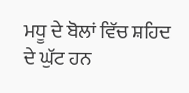ਮਧੂ ਦੇ ਬੋਲਾਂ ਵਿੱਚ ਸ਼ਹਿਦ ਦੇ ਘੁੱਟ ਹਨ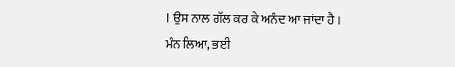। ਉਸ ਨਾਲ ਗੱਲ ਕਰ ਕੇ ਅਨੰਦ ਆ ਜਾਂਦਾ ਹੈ ।
ਮੰਨ ਲਿਆ, ਭਈ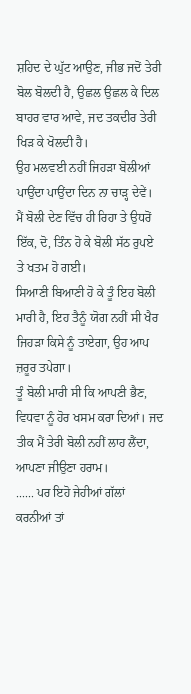ਸ਼ਹਿਦ ਦੇ ਘੁੱਟ ਆਉਣ, ਜੀਭ ਜਦੋਂ ਤੇਰੀ ਬੋਲ ਬੋਲਦੀ ਹੈ, ਉਛਲ ਉਛਲ ਕੇ ਦਿਲ ਬਾਹਰ ਵਾਰ ਆਵੇ, ਜਦ ਤਕਦੀਰ ਤੇਰੀ ਖਿੜ ਕੇ ਖੋਲਦੀ ਹੈ।
ਉਹ ਮਲਵਈ ਨਹੀਂ ਜਿਹੜਾ ਬੋਲੀਆਂ ਪਾਉਂਦਾ ਪਾਉਂਦਾ ਦਿਨ ਨਾ ਚਾੜ੍ਹ ਦੇਵੇਂ।
ਮੈਂ ਬੋਲੀ ਦੇਣ ਵਿੱਚ ਹੀ ਰਿਹਾ ਤੇ ਉਧਰੋਂ ਇੱਕ, ਦੋ, ਤਿੰਨ ਹੋ ਕੇ ਬੋਲੀ ਸੱਠ ਰੁਪਏ ਤੇ ਖਤਮ ਹੋ ਗਈ।
ਸਿਆਣੀ ਬਿਆਣੀ ਹੋ ਕੇ ਤੂੰ ਇਹ ਬੋਲੀ ਮਾਰੀ ਹੈ, ਇਹ ਤੈਨੂੰ ਯੋਗ ਨਹੀਂ ਸੀ ਖੈਰ ਜਿਹੜਾ ਕਿਸੇ ਨੂੰ ਤਾਏਗਾ, ਉਹ ਆਪ ਜ਼ਰੂਰ ਤਪੇਗਾ।
ਤੂੰ ਬੋਲੀ ਮਾਰੀ ਸੀ ਕਿ ਆਪਣੀ ਭੈਣ, ਵਿਧਵਾ ਨੂੰ ਹੋਰ ਖਸਮ ਕਰਾ ਦਿਆਂ। ਜਦ ਤੀਕ ਮੈਂ ਤੇਰੀ ਬੋਲੀ ਨਹੀਂ ਲਾਹ ਲੈਂਦਾ, ਆਪਣਾ ਜੀਉਣਾ ਹਰਾਮ।
...... ਪਰ ਇਹੋ ਜੇਹੀਆਂ ਗੱਲਾਂ ਕਰਨੀਆਂ ਤਾਂ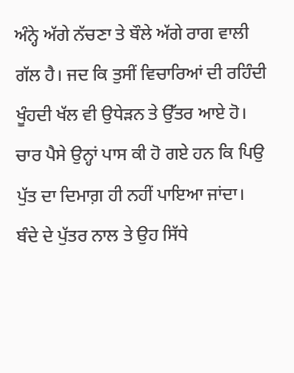ਅੰਨ੍ਹੇ ਅੱਗੇ ਨੱਚਣਾ ਤੇ ਬੌਲੇ ਅੱਗੇ ਰਾਗ ਵਾਲੀ ਗੱਲ ਹੈ। ਜਦ ਕਿ ਤੁਸੀਂ ਵਿਚਾਰਿਆਂ ਦੀ ਰਹਿੰਦੀ ਖੂੰਹਦੀ ਖੱਲ ਵੀ ਉਧੇੜਨ ਤੇ ਉੱਤਰ ਆਏ ਹੋ।
ਚਾਰ ਪੈਸੇ ਉਨ੍ਹਾਂ ਪਾਸ ਕੀ ਹੋ ਗਏ ਹਨ ਕਿ ਪਿਉ ਪੁੱਤ ਦਾ ਦਿਮਾਗ਼ ਹੀ ਨਹੀਂ ਪਾਇਆ ਜਾਂਦਾ। ਬੰਦੇ ਦੇ ਪੁੱਤਰ ਨਾਲ ਤੇ ਉਹ ਸਿੱਧੇ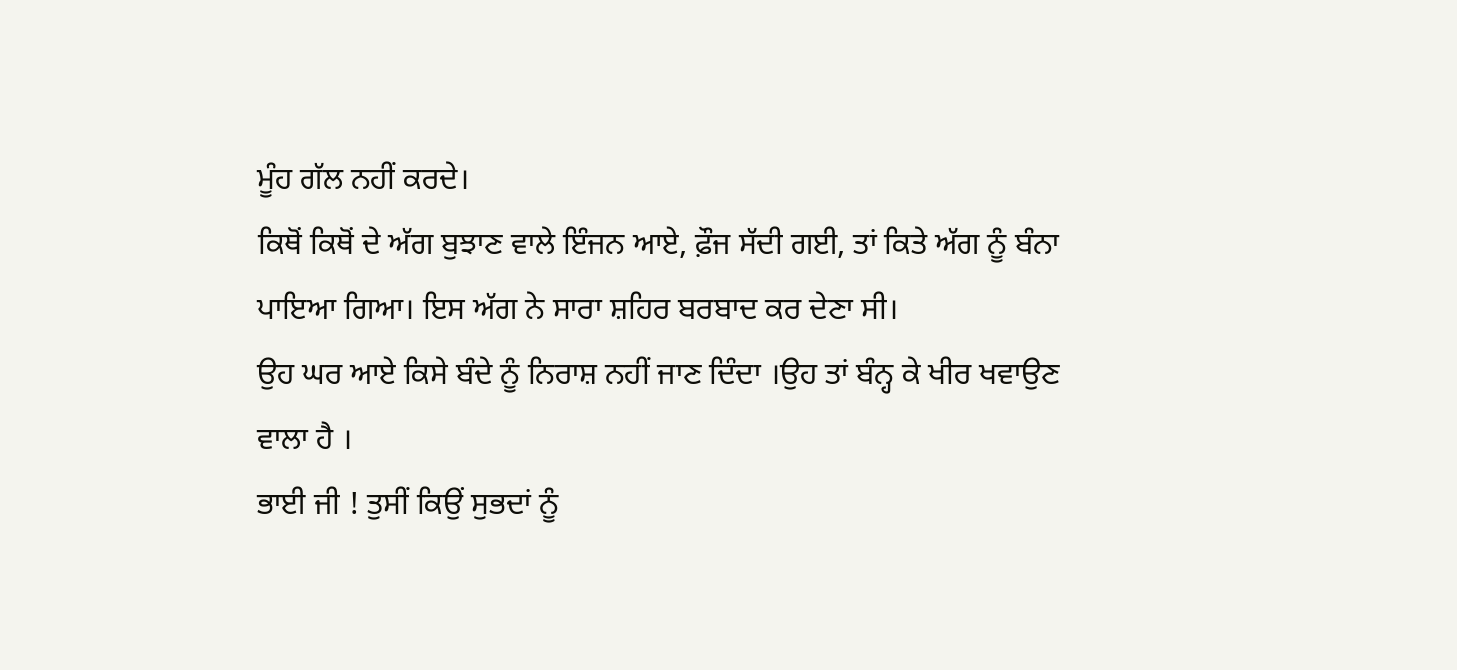ਮੂੰਹ ਗੱਲ ਨਹੀਂ ਕਰਦੇ।
ਕਿਥੋਂ ਕਿਥੋਂ ਦੇ ਅੱਗ ਬੁਝਾਣ ਵਾਲੇ ਇੰਜਨ ਆਏ, ਫ਼ੌਜ ਸੱਦੀ ਗਈ, ਤਾਂ ਕਿਤੇ ਅੱਗ ਨੂੰ ਬੰਨਾ ਪਾਇਆ ਗਿਆ। ਇਸ ਅੱਗ ਨੇ ਸਾਰਾ ਸ਼ਹਿਰ ਬਰਬਾਦ ਕਰ ਦੇਣਾ ਸੀ।
ਉਹ ਘਰ ਆਏ ਕਿਸੇ ਬੰਦੇ ਨੂੰ ਨਿਰਾਸ਼ ਨਹੀਂ ਜਾਣ ਦਿੰਦਾ ।ਉਹ ਤਾਂ ਬੰਨ੍ਹ ਕੇ ਖੀਰ ਖਵਾਉਣ ਵਾਲਾ ਹੈ ।
ਭਾਈ ਜੀ ! ਤੁਸੀਂ ਕਿਉਂ ਸੁਭਦਾਂ ਨੂੰ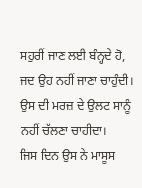ਸਹੁਰੀਂ ਜਾਣ ਲਈ ਬੰਨ੍ਹਦੇ ਹੋ, ਜਦ ਉਹ ਨਹੀਂ ਜਾਣਾ ਚਾਹੁੰਦੀ। ਉਸ ਦੀ ਮਰਜ਼ ਦੇ ਉਲਟ ਸਾਨੂੰ ਨਹੀਂ ਚੱਲਣਾ ਚਾਹੀਦਾ।
ਜਿਸ ਦਿਨ ਉਸ ਨੇ ਮਾਸੂਸ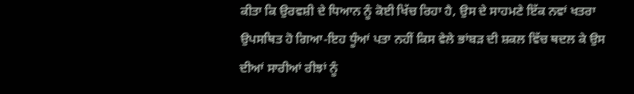ਕੀਤਾ ਕਿ ਉਰਵਸ਼ੀ ਦੇ ਧਿਆਨ ਨੂੰ ਕੋਈ ਖਿੱਚ ਰਿਹਾ ਹੈ, ਉਸ ਦੇ ਸਾਹਮਣੇ ਇੱਕ ਨਵਾਂ ਖਤਰਾ ਉਪਸਥਿਤ ਹੋ ਗਿਆ-ਇਹ ਧੂੰਆਂ ਪਤਾ ਨਹੀਂ ਕਿਸ ਵੇਲੇ ਭਾਂਬੜ ਦੀ ਸ਼ਕਲ ਵਿੱਚ ਥਦਲ ਕੇ ਉਸ ਦੀਆਂ ਸਾਰੀਆਂ ਰੀਝਾਂ ਨੂੰ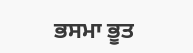ਭਸਮਾ ਭੂਤ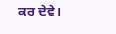ਕਰ ਦੇਵੇ।